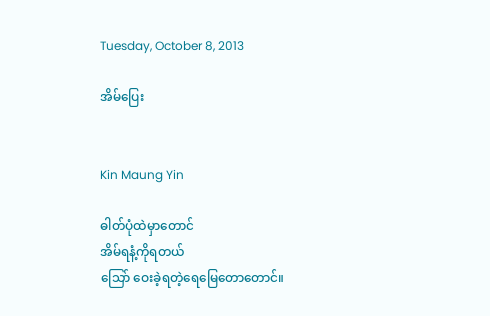Tuesday, October 8, 2013

အိမ်ပြေး


Kin Maung Yin

ဓါတ်ပုံထဲမှာတောင်
အိမ်ရနံ့ကိုရတယ်
သြော် ဝေးခဲ့ရတဲ့ရေမြေတောတောင်။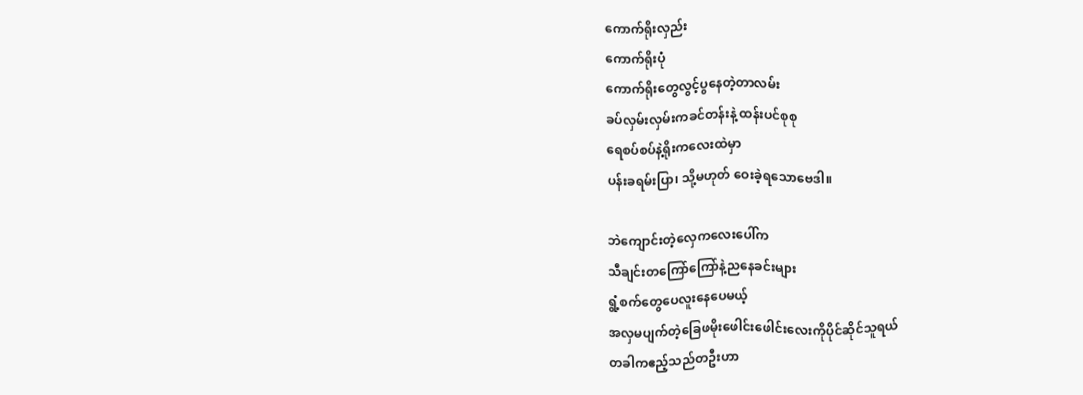ကောက်ရိုးလှည်း
ကောက်ရိုးပုံ
ကောက်ရိုးတွေလွင့်ပွနေတဲ့တာလမ်း
ခပ်လှမ်းလှမ်းကခင်တန်းနဲ့ ထန်းပင်စုစု
ရေစပ်စပ်နဲ့ရိုးကလေးထဲမှာ
ပန်းခရမ်းပြာ၊ သို့မဟုတ် ဝေးခဲ့ရသောဗေဒါ။

ဘဲကျောင်းတဲ့လှေကလေးပေါ်က
သီချင်းတကြော်ကြော်နဲ့ညနေခင်းများ
ရွံ့စက်တွေပေလူးနေပေမယ့်
အလှမပျက်တဲ့ခြေဖမိုးဖေါင်းဖေါင်းလေးကိုပိုင်ဆိုင်သူရယ်
တခါကဧည့်သည်တဦးဟာ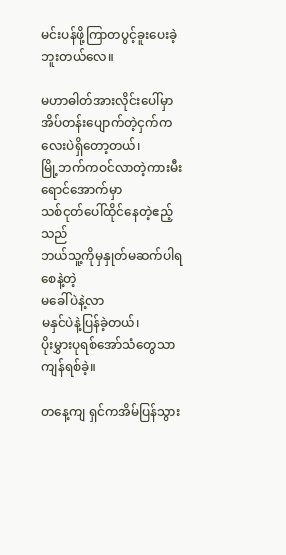မင်းပန်ဖို့ကြာတပွင့်ခူးပေးခဲ့ဘူးတယ်လေ။

မဟာဓါတ်အားလိုင်းပေါ်မှာ
အိပ်တန်းပျောက်တဲ့ငှက်ကလေးပဲရှိတော့တယ်၊
မြို့ဘက်ကဝင်လာတဲ့ကားမီးရောင်အောက်မှာ
သစ်ငုတ်ပေါ်ထိုင်နေတဲ့ဧည့်သည်
ဘယ်သူ့ကိုမှနှုတ်မဆက်ပါရစေနဲ့တဲ့
မခေါ်ပဲနဲ့လာ
မနှင်ပဲနဲ့ပြန်ခဲ့တယ်၊
ပိုးမွှားပုရစ်အော်သံတွေသာကျန်ရစ်ခဲ့။

တနေ့ကျ ရှင်ကအိမ်ပြန်သွား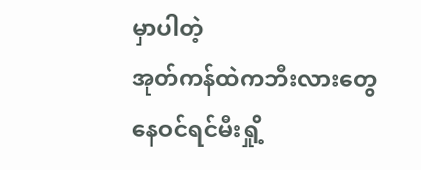မှာပါတဲ့
အုတ်ကန်ထဲကဘီးလားတွေ
နေဝင်ရင်မီးရှို့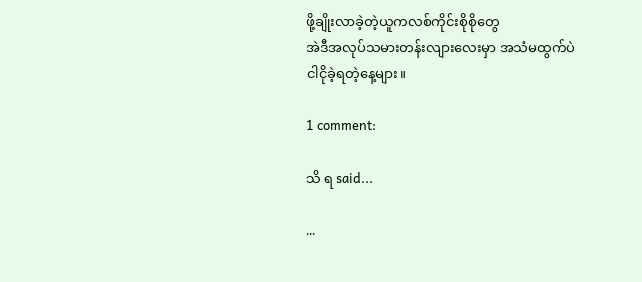ဖို့ချိုးလာခဲ့တဲ့ယူကလစ်ကိုင်းစိုစိုတွေ
အဲဒီအလုပ်သမားတန်းလျားလေးမှာ အသံမထွက်ပဲ ငါငိုခဲ့ရတဲ့နေ့များ။

1 comment:

သိ ရ said...

...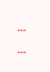...
...